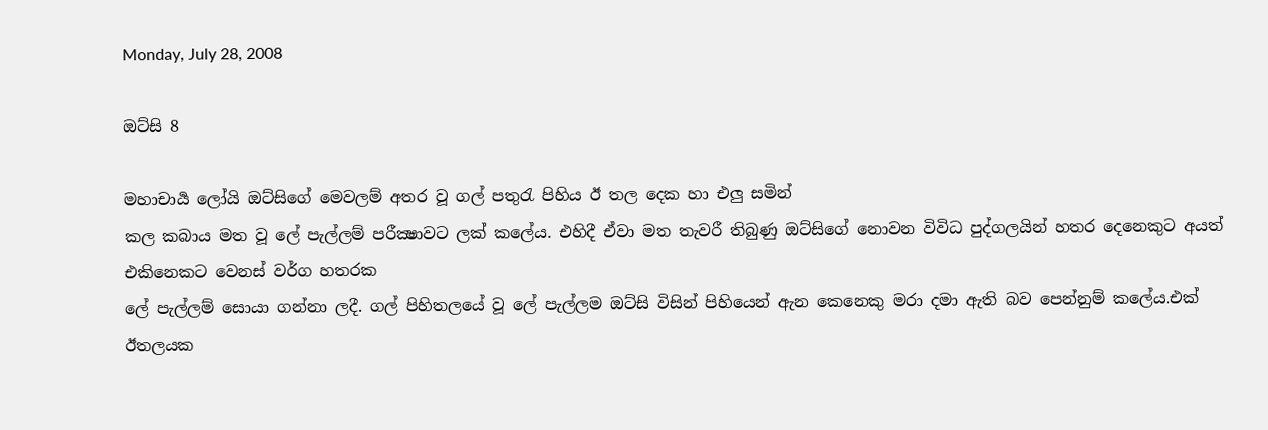Monday, July 28, 2008

ඔට්සි 8

මහාචාර්‍ය ලෝයි ඔට්සිගේ මෙවලම් අතර වූ ගල් පතුරැ පිහිය ඊ තල දෙක හා එලු සමින්
කල කබාය මත වූ ලේ පැල්ලම් පරීක්‍ෂාවට ලක් කලේය. එහිදී ඒවා මත තැවරී තිබුණු ඔට්සිගේ නොවන විවිධ පුද්ගලයින් හතර දෙනෙකුට අයත් එකිනෙකට වෙනස් වර්ග හතරක
ලේ පැල්ලම් සොයා ගන්නා ලදී. ගල් පිහිතලයේ වූ ලේ පැල්ලම ඔට්සි විසින් පිහියෙන් ඇන කෙනෙකු මරා දමා ඇති බව පෙන්නුම් කලේය.එක් ඊතලයක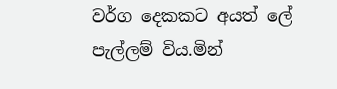වර්ග දෙකකට අයත් ලේ
පැල්ලම් විය.මින්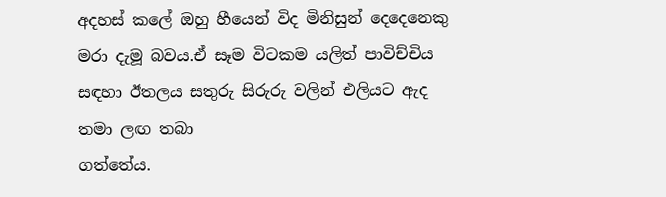අදහස් කලේ ඔහු හීයෙන් විද මිනිසුන් දෙදෙනෙකු මරා දැමූ බවය.ඒ සෑම විටකම යලිත් පාවිච්චිය සඳහා ඊතලය සතුරු සිරුරු වලින් එලියට ඇද තමා ලඟ තබා
ගත්තේය.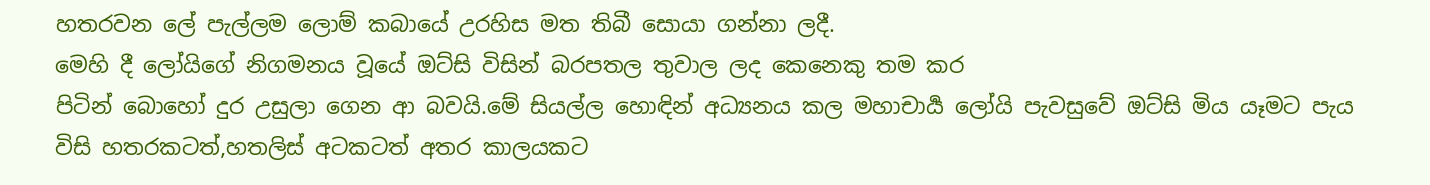හතරවන ලේ පැල්ලම ලොම් කබායේ උරහිස මත තිබී සොයා ගන්නා ලදී.
මෙහි දී ලෝයිගේ නිගමනය වූයේ ඔට්සි විසින් බරපතල තුවාල ලද කෙනෙකු තම කර
පිටින් බොහෝ දුර උසුලා ගෙන ආ බවයි.මේ සියල්ල හොඳින් අධ්‍යනය කල මහාචාර්‍ය ලෝයි පැවසුවේ ඔට්සි මිය යෑමට පැය විසි හතරකටත්,හතලිස් අටකටත් අතර කාලයකට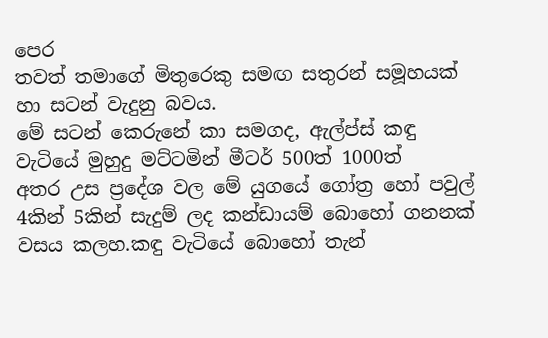පෙර
තවත් තමාගේ මිතුරෙකු සමඟ සතුරන් සමූහයක් හා සටන් වැදුනු බවය.
මේ සටන් කෙරුනේ කා සමගද, ඇල්ප්ස් කඳු වැටියේ මුහුදු මට්ටමින් මීටර් 500ත් 1000ත්
අතර උස ප්‍රදේශ වල මේ යුගයේ ගෝත්‍ර හෝ පවුල් 4කින් 5කින් සැදුම් ලද කන්ඩායම් බොහෝ ගනනක් වසය කලහ.කඳු වැටියේ බොහෝ තැන්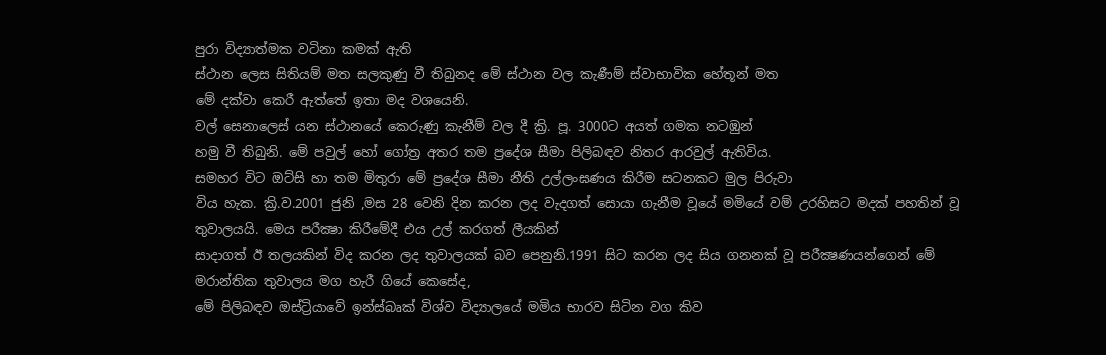පුරා විද්‍යාත්මක වටිනා කමක් ඇති
ස්ථාන ලෙස සිතියම් මත සලකුණු වී තිබුනද මේ ස්ථාන වල කැණීම් ස්වාභාවික හේතූන් මත
මේ දක්වා කෙරී ඇත්තේ ඉතා මද වශයෙනි.
වල් සෙනාලෙස් යන ස්ථානයේ කෙරුණු කැනීම් වල දී ක්‍රි. පූ. 3000ට අයත් ගමක නටඹුන්
හමු වී තිබුනි. මේ පවුල් හෝ ගෝත්‍ර අතර තම ප්‍රදේශ සීමා පිලිබඳව නිතර ආරවුල් ඇතිවිය.
සමහර විට ඔට්සි හා තම මිතුරා මේ ප්‍රදේශ සීමා නීති උල්ලංඝණය කිරීම සටනකට මුල පිරුවා
විය හැක. ක්‍රි.ව.2001 ජුනි ,මස 28 වෙනි දින කරන ලද වැදගත් සොයා ගැනීම වූයේ මමියේ වම් උරහිසට මදක් පහතින් වූ තුවාලයයි. මෙය පරීක්‍ෂා කිරීමේදී එය උල් කරගත් ලීයකින්
සාදාගත් ඊ තලයකින් විද කරන ලද තුවාලයක් බව පෙනුනි.1991 සිට කරන ලද සිය ගනනක් වූ පරීක්‍ෂණයන්ගෙන් මේ මරාන්තික තුවාලය මග හැරී ගියේ කෙසේද,
මේ පිලිබඳව ඔස්ට්‍රියාවේ ඉන්ස්බෘක් විශ්ව විද්‍යාලයේ මමිය භාරව සිටින වග කිව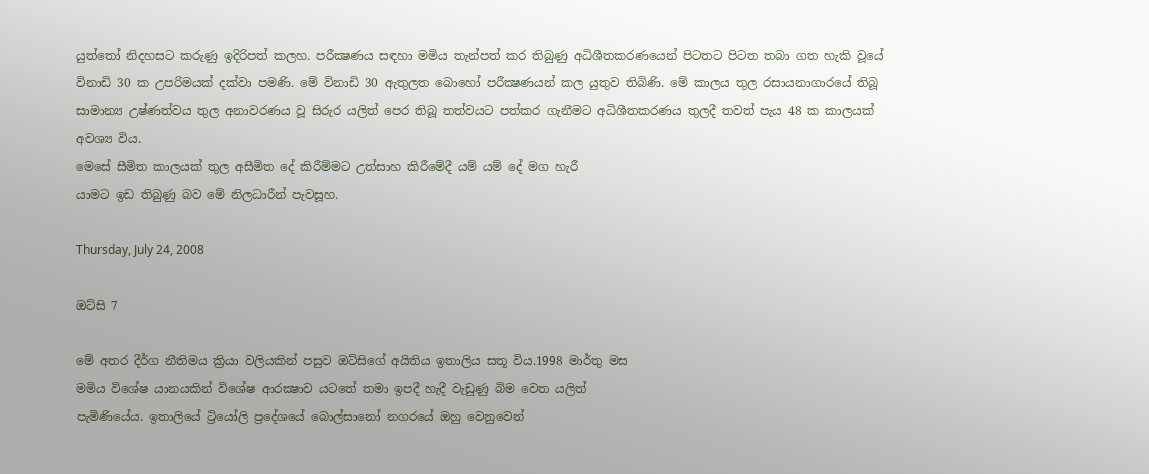යුත්තෝ නිදහසට කරුණු ඉදිරිපත් කලහ. පරීක්‍ෂණය සඳහා මමිය තැන්පත් කර තිබුණු අධිශීතකරණයෙන් පිටතට පිටත තබා ගත හැකි වූයේ විනාඩි 30 ක උපරිමයක් දක්වා පමණි. මේ විනාඩි 30 ඇතුලත බොහෝ පරීක්‍ෂණයන් කල යුතුව තිබිණි. මේ කාලය තුල රසායනාගාරයේ තිබූ සාමාන්‍ය උෂ්ණත්වය තුල අනාවරණය වූ සිරුර යලිත් පෙර තිබූ තත්වයට පත්කර ගැනීමට අධිශීතකරණය තුලදී තවත් පැය 48 ක කාලයක් අවශ්‍ය විය.
මෙසේ සීමිත කාලයක් තුල අසීමිත දේ කිරීම්මට උත්සාහ කිරීමේදී යම් යම් දේ මග හැරී
යාමට ඉඩ තිබුණු බව මේ නිලධාරීන් පැවසූහ.

Thursday, July 24, 2008

ඔට්සි 7

මේ අතර දීර්ග නීතිමය ක්‍රියා වලියකින් පසුව ඔට්සිගේ අයිතිය ඉතාලිය සතූ විය.1998 මාර්තු මස
මමිය විශේෂ යානයකින් විශේෂ ආරක්‍ෂාව යටතේ තමා ඉපදී හැදී වැඩුණු බිම වෙත යලිත්
පැමිණියේය. ඉතාලියේ ට්‍රියෝලි ප්‍රදේශයේ බොල්සානෝ නගරයේ ඔහු වෙනුවෙන්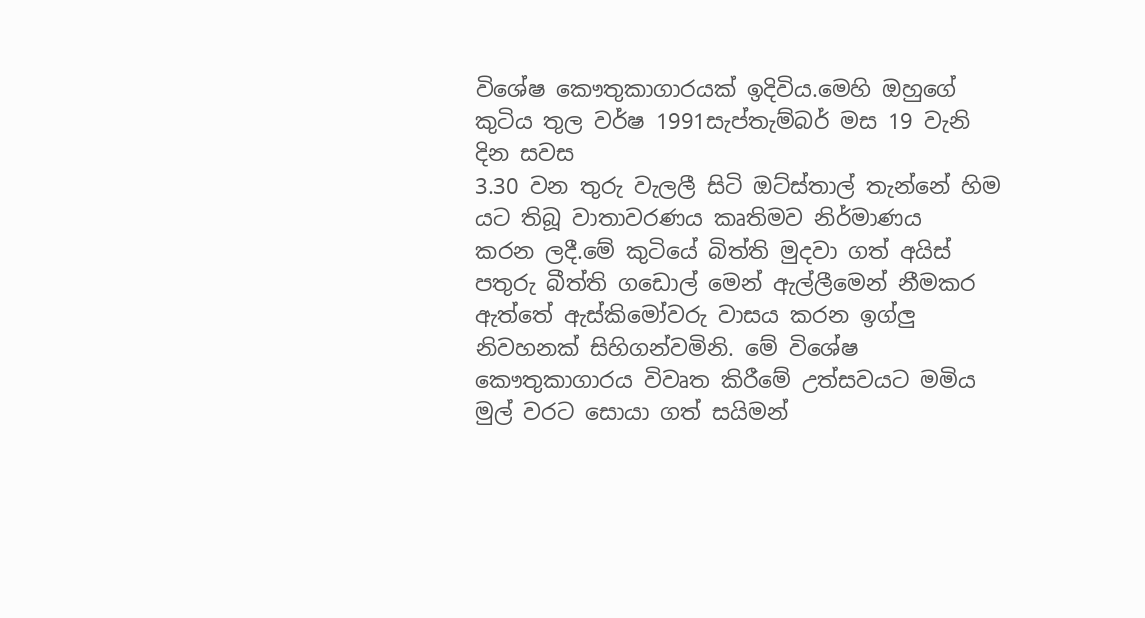විශේෂ කෞතුකාගාරයක් ඉදිවිය.මෙහි ඔහුගේ කුටිය තුල වර්ෂ 1991සැප්තැම්බර් මස 19 වැනි දින සවස
3.30 වන තුරු වැලලී සිටි ඔට්ස්තාල් තැන්නේ හිම යට තිබූ වාතාවරණය කෘතිමව නිර්මාණය
කරන ලදී.මේ කුටියේ බිත්ති මුදවා ගත් අයිස් පතුරු බීත්ති ගඩොල් මෙන් ඇල්ලීමෙන් නීමකර ඇත්තේ ඇස්කිමෝවරු වාසය කරන ඉග්ලු නිවහනක් සිහිගන්වමිනි. මේ විශේෂ කෞතුකාගාරය විවෘත කිරීමේ උත්සවයට මමිය මුල් වරට සොයා ගත් සයිමන්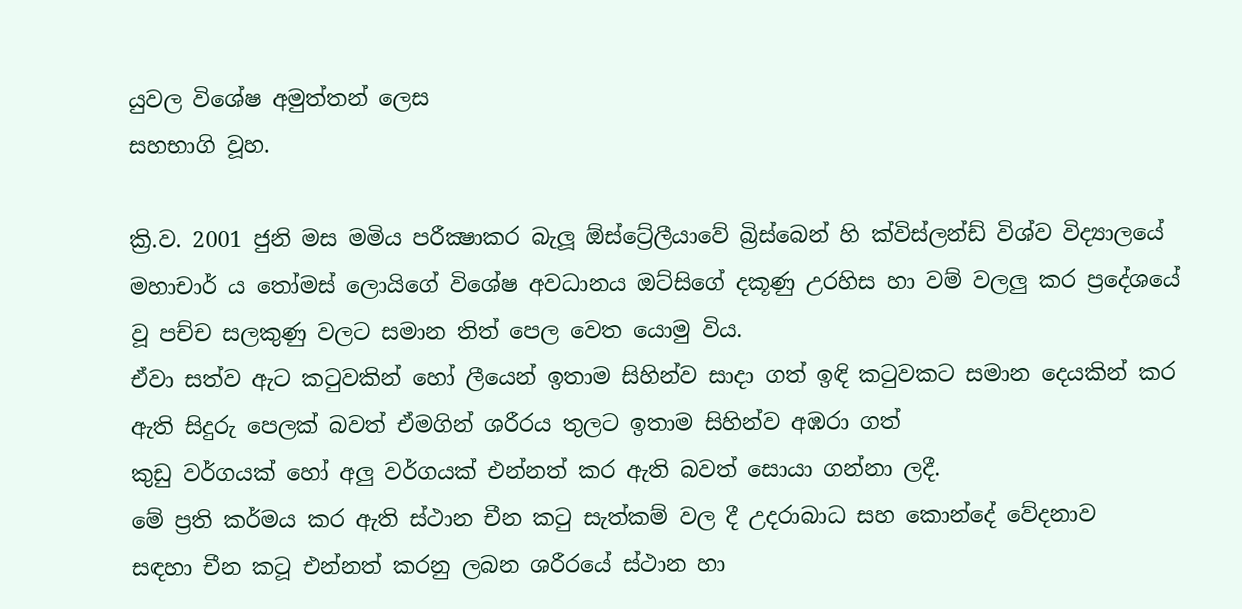යුවල විශේෂ අමුත්තන් ලෙස
සහභාගි වූහ.

ක්‍රි.ව. 2001 ජුනි මස මමිය පරීක්‍ෂාකර බැලූ ඕස්ට්‍රේලීයාවේ බ්‍රිස්බෙන් හි ක්විස්ලන්ඩ් විශ්ව විද්‍යාලයේ
මහාචාර් ය තෝමස් ලොයිගේ විශේෂ අවධානය ඔට්සිගේ දකූණු උරහිස හා වම් වලලු කර ප්‍රදේශයේ වූ පච්ච සලකුණු වලට සමාන තිත් පෙල වෙත යොමු විය.
ඒවා සත්ව ඇට කටුවකින් හෝ ලීයෙන් ඉතාම සිහින්ව සාදා ගත් ඉඳි කටුවකට සමාන දෙයකින් කර ඇති සිදුරු පෙලක් බවත් ඒමගින් ශරීරය තුලට ඉතාම සිහින්ව අඹරා ගත්
කුඩු වර්ගයක් හෝ අලු වර්ගයක් එන්නත් කර ඇති බවත් සොයා ගන්නා ලදී.
මේ ප්‍රති කර්මය කර ඇති ස්ථාන චීන කටු සැත්කම් වල දී උදරාබාධ සහ කොන්දේ වේදනාව
සඳහා චීන කටූ එන්නත් කරනු ලබන ශරීරයේ ස්ථාන හා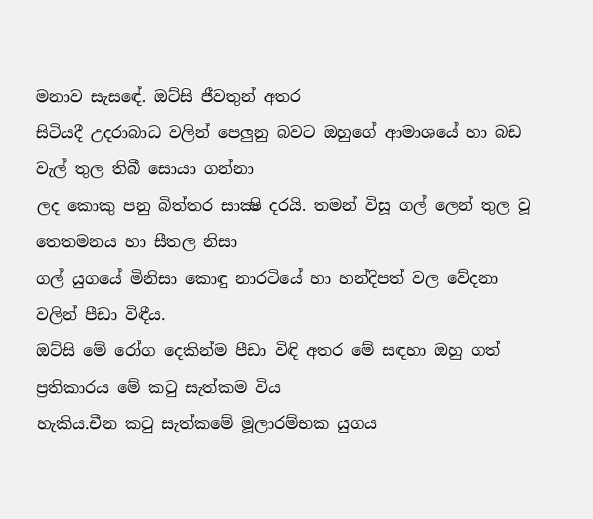මනාව සැසඳේ. ඔට්සි ජීවතුන් අතර
සිටියදී උදරාබාධ වලින් පෙලුනු බවට ඔහුගේ ආමාශයේ හා බඩ වැල් තුල තිබී සොයා ගන්නා
ලද කොකු පනු බිත්තර සාක්‍ෂි දරයි. තමන් විසූ ගල් ලෙන් තුල වූ තෙතමනය හා සීතල නිසා
ගල් යුගයේ මිනිසා කොඳු නාරටියේ හා හන්දිපත් වල වේදනා වලින් පීඩා විඳීය.
ඔට්සි මේ රෝග දෙකින්ම පීඩා විඳි අතර මේ සඳහා ඔහු ගත් ප්‍රතිකාරය මේ කටු සැත්කම විය
හැකිය.චීන කටු සැත්කමේ මූලාරම්භක යුගය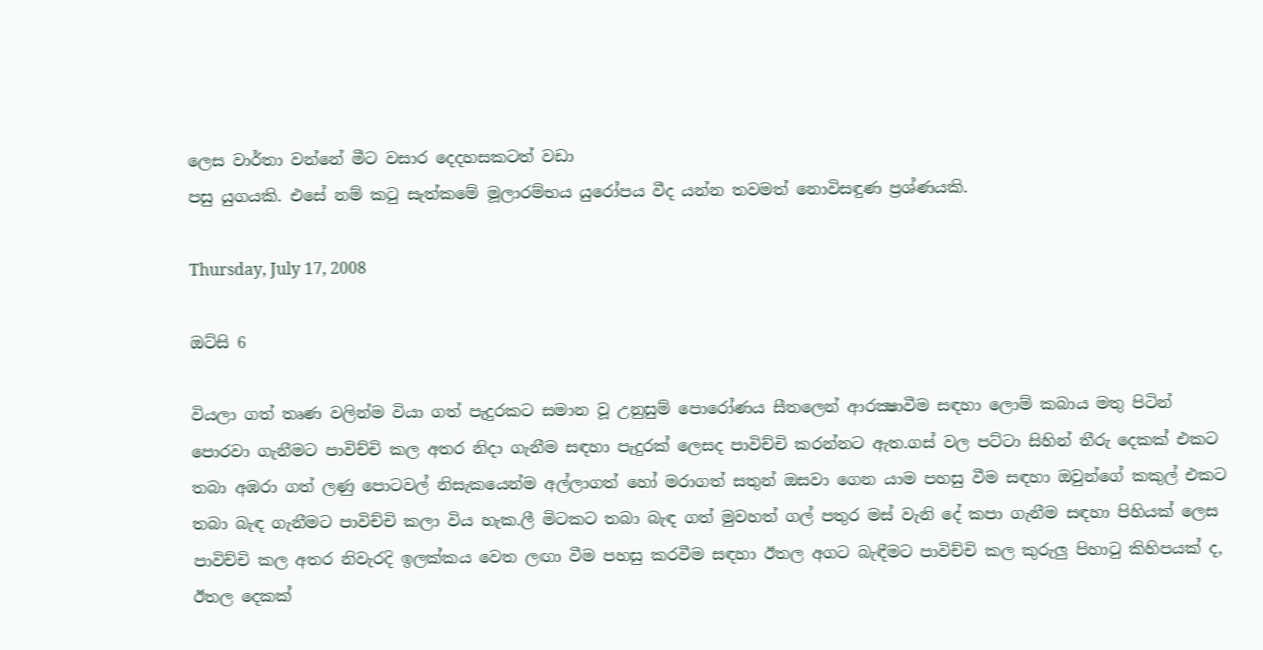ලෙස වාර්තා වන්නේ මීට වසාර දෙදහසකටත් වඩා
පසු යුගයකි. එසේ නම් කටු සැත්කමේ මූලාරම්භය යුරෝපය වීද යන්න තවමත් නොවිසඳුණ ප්‍රශ්ණයකි.

Thursday, July 17, 2008

ඔට්සි 6

වියලා ගත් තෘණ වලින්ම වියා ගත් පැදුරකට සමාන වූ උනුසුම් පොරෝණය සීතලෙන් ආරක්‍ෂාවීම සඳහා ලොම් කබාය මතු පිටින් පොරවා ගැනීමට පාවිච්චි කල අතර නිදා ගැනීම සඳහා පැදුරක් ලෙසද පාවිච්චි කරන්නට ඇත.ගස් වල පට්ටා සිහින් තීරු දෙකක් එකට තබා අඹරා ගත් ලණු පොටවල් නිසැකයෙන්ම අල්ලාගත් හෝ මරාගත් සතුන් ඔසවා ගෙන යාම පහසු වීම සඳහා ඔවුන්ගේ කකුල් එකට තබා බැඳ ගැනීමට පාවිච්චි කලා විය හැක.ලී මිටකට තබා බැඳ ගත් මුවහත් ගල් පතුර මස් වැනි දේ කපා ගැනීම සඳහා පිහියක් ලෙස පාවිච්චි කල අතර නිවැරදි ඉලක්කය වෙත ලඟා වීම පහසු කරවීම සඳහා ඊතල අගට බැඳීමට පාවිච්චි කල කුරුලු පිහාටු කිහිපයක් ද, ඊතල දෙකක්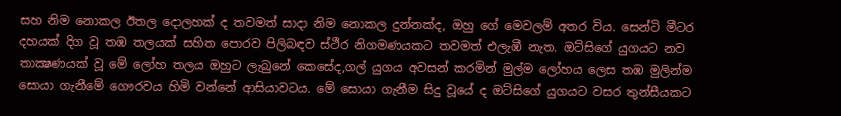සහ නිම නොකල ඊතල දොලහක් ද තවමත් සාදා නිම නොකල දුන්නක්ද, ඔහු ගේ මෙවලම් අතර විය. සෙන්ටි මීටර දහයක් දිග වූ තඹ තලයක් සහිත පොරව පිලිබඳව ස්ථීර නිගමණයකට තවමත් එලැඹී නැත. ඔට්සිගේ යුගයට නව තාක්‍ෂණයක් වූ මේ ලෝහ තලය ඔහුට ලැබුනේ කෙසේද,ගල් යුගය අවසන් කරමින් මුල්ම ලෝහය ලෙස තඹ මුලින්ම සොයා ගැනීමේ ගෞරවය හිමි වන්නේ ආසියාවටය. මේ සොයා ගැනීම සිදු වූයේ ද ඔට්සිගේ යුගයට වසර තුන්සීයකට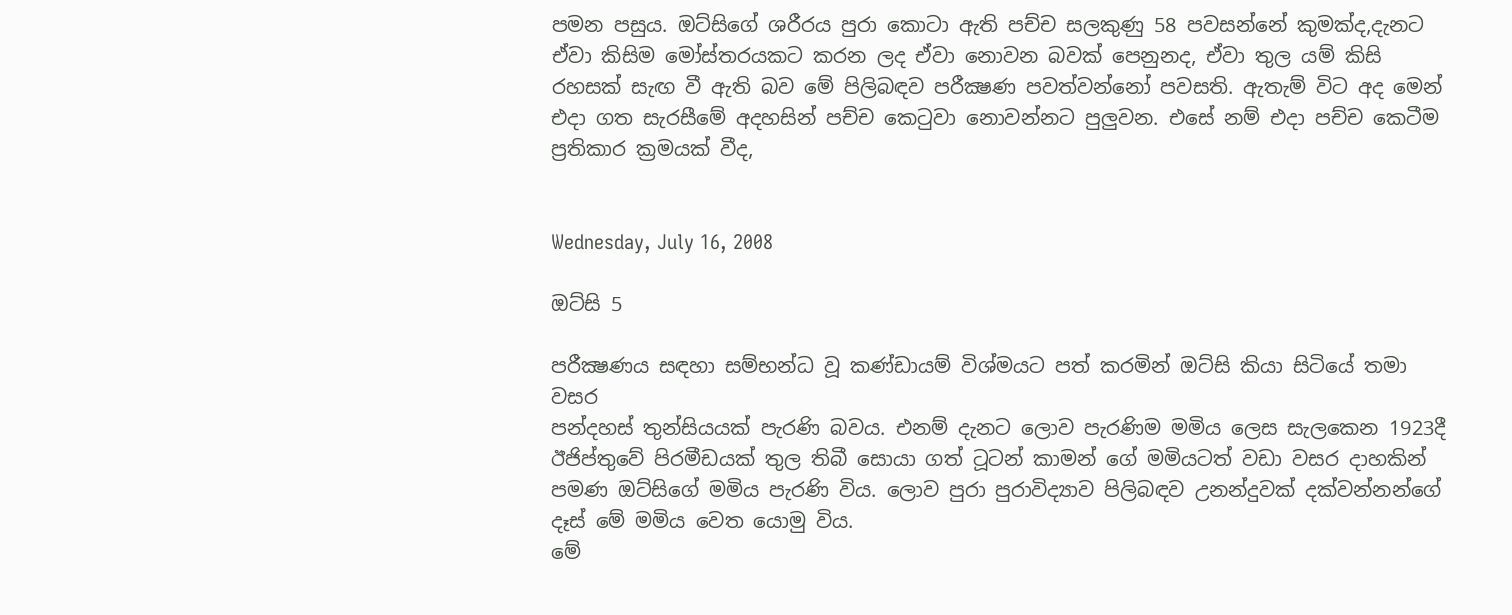පමන පසුය. ඔට්සිගේ ශරීරය පුරා කොටා ඇති පච්ච සලකුණු 58 පවසන්නේ කුමක්ද,දැනට ඒවා කිසිම මෝස්තරයකට කරන ලද ඒවා නොවන බවක් පෙනුනද, ඒවා තුල යම් කිසි රහසක් සැඟ වී ඇති බව මේ පිලිබඳව පරීක්‍ෂණ පවත්වන්නෝ පවසති. ඇතැම් විට අද මෙන් එදා ගත සැරසීමේ අදහසින් පච්ච කෙටුවා නොවන්නට පුලුවන. එසේ නම් එදා පච්ච කෙටීම ප්‍රතිකාර ක්‍රමයක් වීද,


Wednesday, July 16, 2008

ඔට්සි 5

පරීක්‍ෂණය සඳහා සම්භන්ධ වූ කණ්ඩායම් විශ්මයට පත් කරමින් ඔට්සි කියා සිටියේ තමා වසර
පන්දහස් තුන්සියයක් පැරණි බවය. එනම් දැනට ලොව පැරණිම මමිය ලෙස සැලකෙන 1923දී
ඊජිප්තුවේ පිරමීඩයක් තුල තිබී සොයා ගත් ටූටන් කාමන් ගේ මමියටත් වඩා වසර දාහකින් පමණ ඔට්සිගේ මමිය පැරණි විය. ලොව පුරා පුරාවිද්‍යාව පිලිබඳව උනන්දුවක් දක්වන්නන්ගේ දෑස් මේ මමිය වෙත යොමු විය.
මේ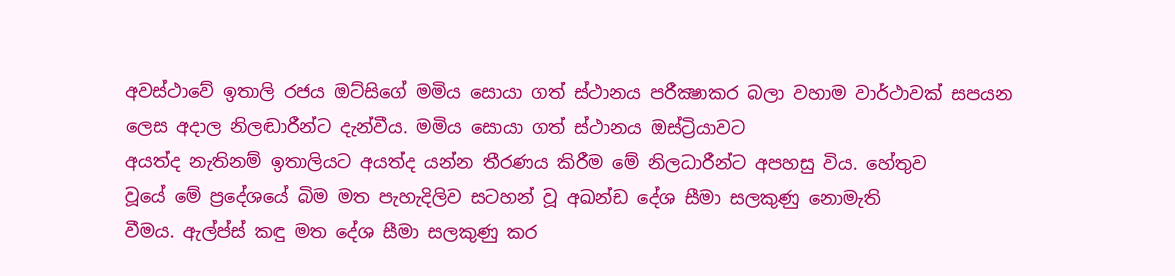අවස්ථාවේ ඉතාලි රජය ඔට්සිගේ මමිය සොයා ගත් ස්ථානය පරීක්‍ෂාකර බලා වහාම වාර්ථාවක් සපයන ලෙස අදාල නිලඬාරීන්ට දැන්වීය. මමිය සොයා ගත් ස්ථානය ඔස්ට්‍රියාවට
අයත්ද නැතිනම් ඉතාලියට අයත්ද යන්න තීරණය කිරීම මේ නිලධාරීන්ට අපහසු විය. හේතුව
වූයේ මේ ප්‍රදේශයේ බිම මත පැහැදිලිව සටහන් වූ අඛන්ඩ දේශ සීමා සලකුණු නොමැති
වීමය. ඇල්ප්ස් කඳු මත දේශ සීමා සලකුණු කර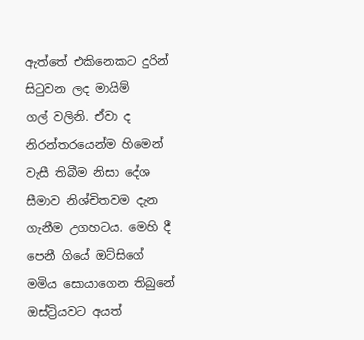ඇත්තේ එකිනෙකට දුරින් සිටුවන ලද මායිම්
ගල් වලිනි. ඒවා ද නිරන්තරයෙන්ම හිමෙන් වැසී තිබීම නිසා දේශ සීමාව නිශ්චිතවම දැන ගැනීම උගහටය. මෙහි දී පෙනී ගියේ ඔට්සිගේ මමිය සොයාගෙන තිබුනේ ඔස්ට්‍රියවට අයත්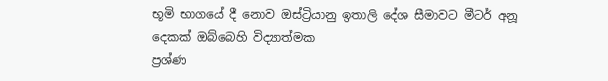භූමි භාගයේ දී නොව ඔස්ට්‍රියානු ඉතාලි දේශ සීමාවට මීටර් අනූ දෙකක් ඔබ්බෙහි විද්‍යාත්මක
ප්‍රශ්ණ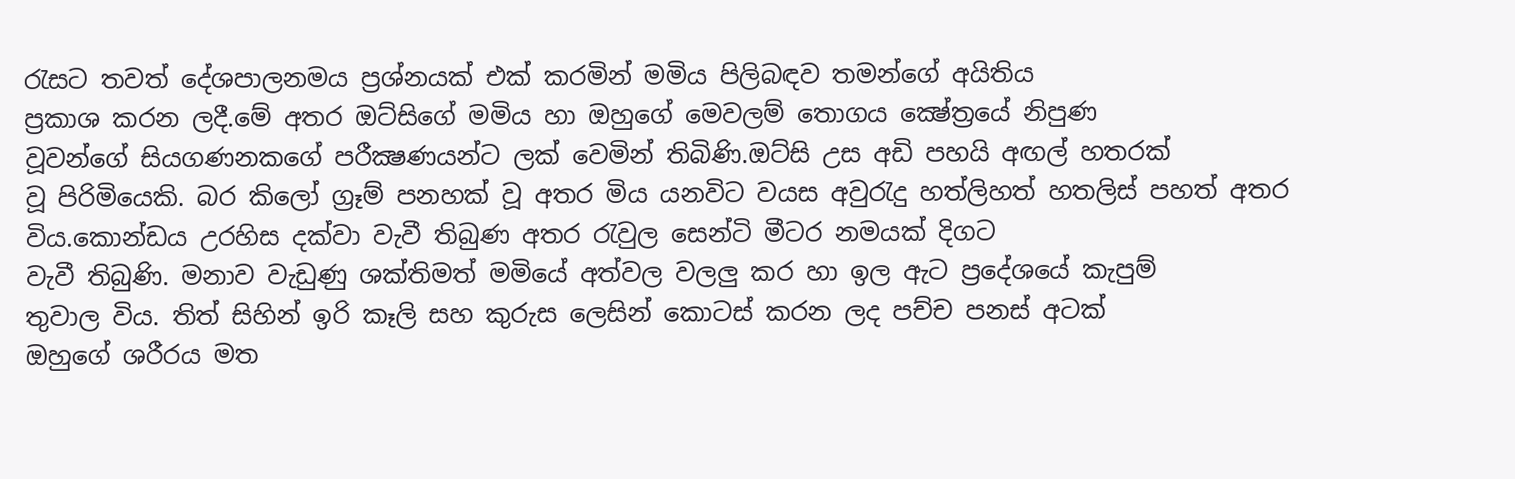රැසට තවත් දේශපාලනමය ප්‍රශ්නයක් එක් කරමින් මමිය පිලිබඳව තමන්ගේ අයිතිය
ප්‍රකාශ කරන ලදී.මේ අතර ඔට්සිගේ මමිය හා ඔහුගේ මෙවලම් තොගය ක්‍ෂේත්‍රයේ නිපුණ
වූවන්ගේ සියගණනකගේ පරීක්‍ෂණයන්ට ලක් වෙමින් තිබිණි.ඔට්සි උස අඩි පහයි අඟල් හතරක්
වූ පිරිමියෙකි. බර කිලෝ ග්‍රෑම් පනහක් වූ අතර මිය යනවිට වයස අවුරැදු හත්ලිහත් හතලිස් පහත් අතර විය.කොන්ඩය උරහිස දක්වා වැවී තිබුණ අතර රැවුල සෙන්ටි මීටර නමයක් දිගට
වැවී තිබුණි. මනාව වැඩුණු ශක්තිමත් මමියේ අත්වල වලලු කර හා ඉල ඇට ප්‍රදේශයේ කැපුම්
තුවාල විය. තිත් සිහින් ඉරි කෑලි සහ කුරුස ලෙසින් කොටස් කරන ලද පච්ච පනස් අටක්
ඔහුගේ ශරීරය මත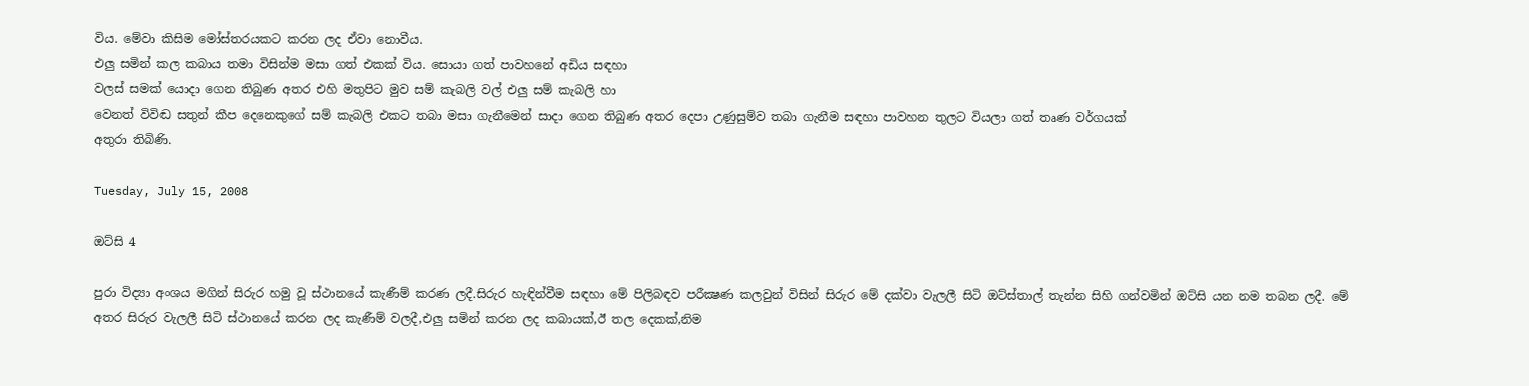විය. මේවා කිසිම මෝස්තරයකට කරන ලද ඒවා නොවීය.
එලු සමින් කල කබාය තමා විසින්ම මසා ගත් එකක් විය. සොයා ගත් පාවහනේ අඩිය සඳහා
වලස් සමක් යොදා ගෙන තිබුණ අතර එහි මතුපිට මුව සම් කැබලි වල් එලු සම් කැබලි හා
වෙනත් විවිඬ සතුන් කීප දෙනෙකුගේ සම් කැබලි එකට තබා මසා ගැනීමෙන් සාදා ගෙන තිබුණ අතර දෙපා උණුසුම්ව තබා ගැනීම සඳහා පාවහන තුලට වියලා ගත් තෘණ වර්ගයක්
අතුරා තිබිණි.

Tuesday, July 15, 2008

ඔට්සි 4

පුරා විද්‍යා අංශය මගින් සිරුර හමු වූ ස්ථානයේ කැණීම් කරණ ලදී.සිරුර හැඳින්වීම සඳහා මේ පිලිබඳව පරීක්‍ෂණ කලවුන් විසින් සිරුර මේ දක්වා වැලලී සිටි ඔට්ස්තාල් තැන්න සිහි ගන්වමින් ඔට්සි යන නම තබන ලදී. මේ අතර සිරුර වැලලී සිටි ස්ථානයේ කරන ලද කැණීම් වලදී,එලු සමින් කරන ලද කබායක්,ඊ තල දෙකක්,නිම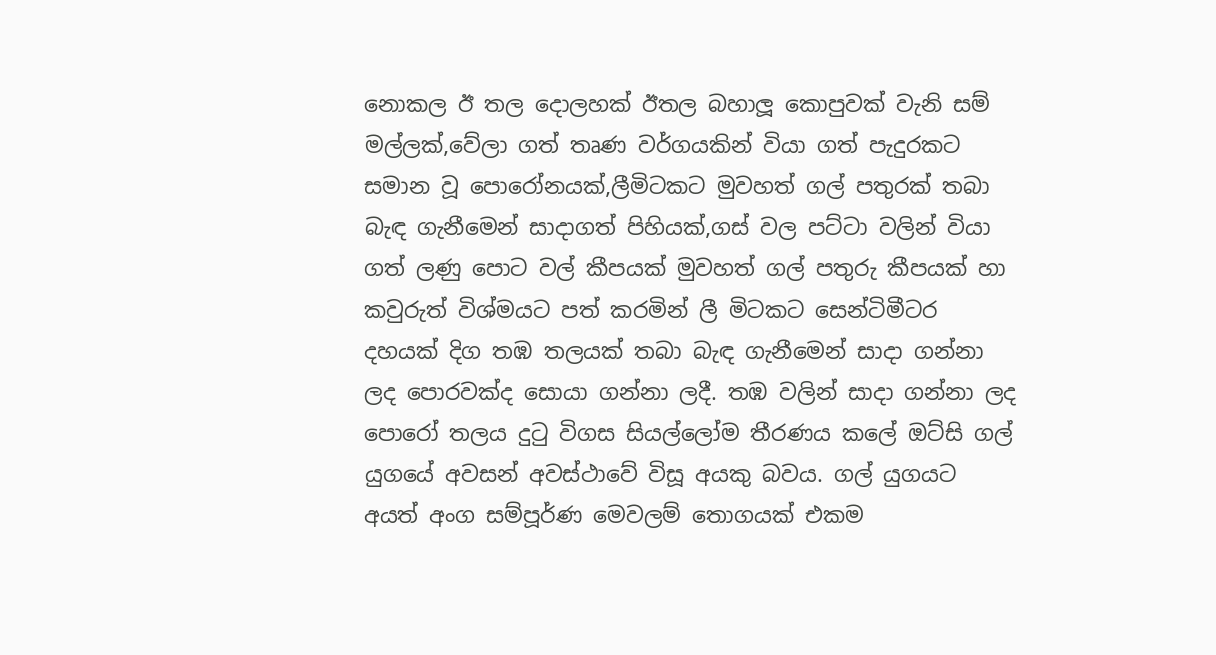නොකල ඊ තල දොලහක් ඊතල බහාලූ කොපුවක් වැනි සම් මල්ලක්,වේලා ගත් තෘණ වර්ගයකින් වියා ගත් පැදුරකට සමාන වූ පොරෝනයක්,ලීමිටකට මුවහත් ගල් පතුරක් තබා බැඳ ගැනීමෙන් සාදාගත් පිහියක්,ගස් වල පට්ටා වලින් වියා ගත් ලණු පොට වල් කීපයක් මුවහත් ගල් පතුරු කීපයක් හා කවුරුත් විශ්මයට පත් කරමින් ලී මිටකට සෙන්ටිමීටර දහයක් දිග තඹ තලයක් තබා බැඳ ගැනීමෙන් සාදා ගන්නා ලද පොරවක්ද සොයා ගන්නා ලදී. තඹ වලින් සාදා ගන්නා ලද පොරෝ තලය දුටු විගස සියල්ලෝම තීරණය කලේ ඔට්සි ගල් යුගයේ අවසන් අවස්ථාවේ විසූ අයකු බවය. ගල් යුගයට අයත් අංග සම්පූර්ණ මෙවලම් තොගයක් එකම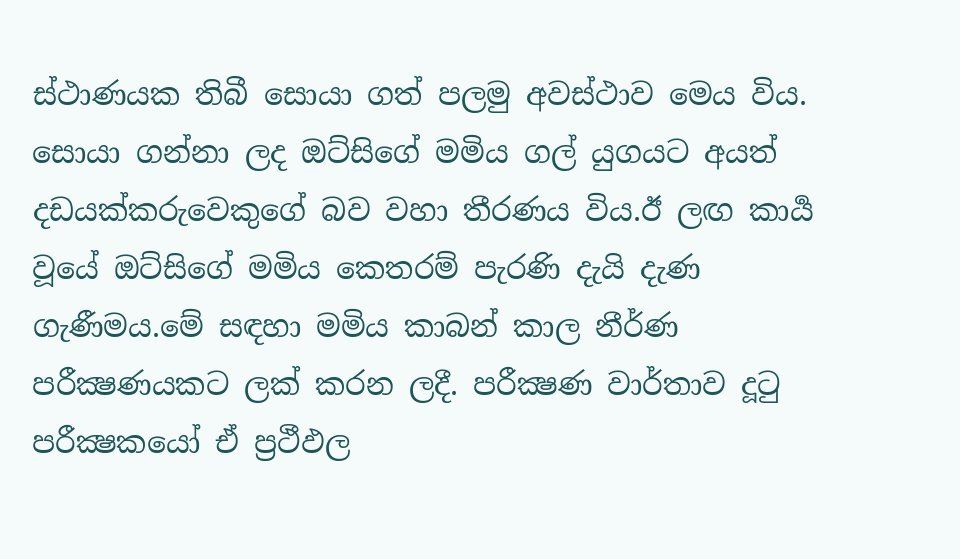ස්ථාණයක තිබී සොයා ගත් පලමු අවස්ථාව මෙය විය. සොයා ගන්නා ලද ඔට්සිගේ මමිය ගල් යුගයට අයත් දඩයක්කරුවෙකුගේ බව වහා තීරණය විය.ඊ ලඟ කාර්‍ය වූයේ ඔට්සිගේ මමිය කෙතරම් පැරණි දැයි දැණ ගැණීමය.මේ සඳහා මමිය කාබන් කාල නීර්ණ පරීක්‍ෂණයකට ලක් කරන ලදී. පරීක්‍ෂණ වාර්තාව දූටු පරීක්‍ෂකයෝ ඒ ප්‍රථීඵල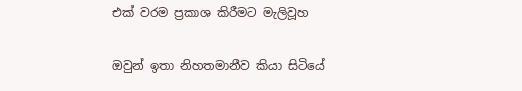එක් වරම ප්‍රකාශ කිරීමට මැලිවූහ

ඔවුන් ඉතා නිහතමානීව කියා සිටියේ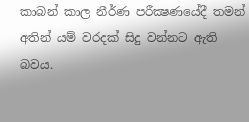කාබන් කාල නීර්ණ පරීක්‍ෂණයේදී තමන් අතින් යම් වරදක් සිදු වන්නට ඇති බවය.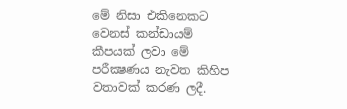මේ නිසා එකිනෙකට වෙනස් කන්ඩායම් කීපයක් ලවා මේ පරීක්‍ෂණය නැවත කිහිප වතාවක් කරණ ලදී.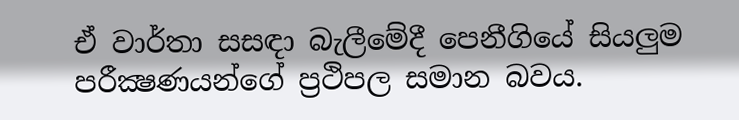ඒ වාර්තා සසඳා බැලීමේදී පෙනීගියේ සියලුම පරීක්‍ෂණයන්ගේ ප්‍රථිපල සමාන බවය.